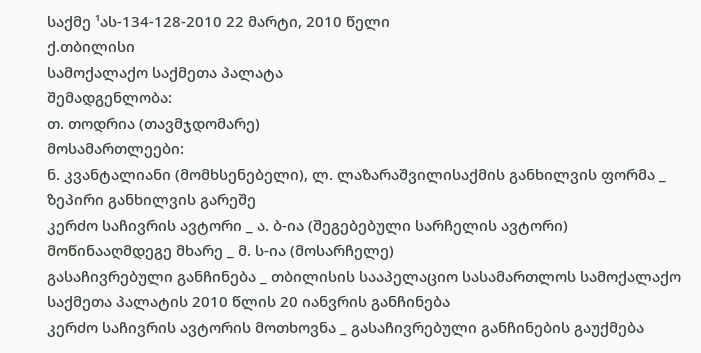საქმე ¹ას-134-128-2010 22 მარტი, 2010 წელი
ქ.თბილისი
სამოქალაქო საქმეთა პალატა
შემადგენლობა:
თ. თოდრია (თავმჯდომარე)
მოსამართლეები:
ნ. კვანტალიანი (მომხსენებელი), ლ. ლაზარაშვილისაქმის განხილვის ფორმა _ ზეპირი განხილვის გარეშე
კერძო საჩივრის ავტორი _ ა. ბ-ია (შეგებებული სარჩელის ავტორი)
მოწინააღმდეგე მხარე _ მ. ს-ია (მოსარჩელე)
გასაჩივრებული განჩინება _ თბილისის სააპელაციო სასამართლოს სამოქალაქო საქმეთა პალატის 2010 წლის 20 იანვრის განჩინება
კერძო საჩივრის ავტორის მოთხოვნა _ გასაჩივრებული განჩინების გაუქმება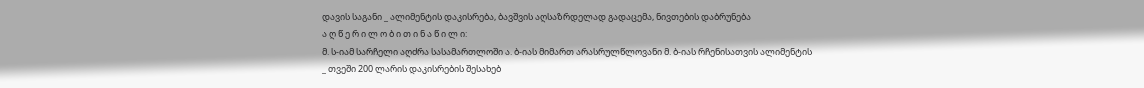დავის საგანი _ ალიმენტის დაკისრება, ბავშვის აღსაზრდელად გადაცემა, ნივთების დაბრუნება
ა ღ წ ე რ ი ლ ო ბ ი თ ი ნ ა წ ი ლ ი:
მ. ს-იამ სარჩელი აღძრა სასამართლოში ა. ბ-იას მიმართ არასრულწლოვანი მ. ბ-იას რჩენისათვის ალიმენტის _ თვეში 200 ლარის დაკისრების შესახებ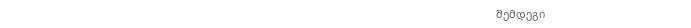შემდეგი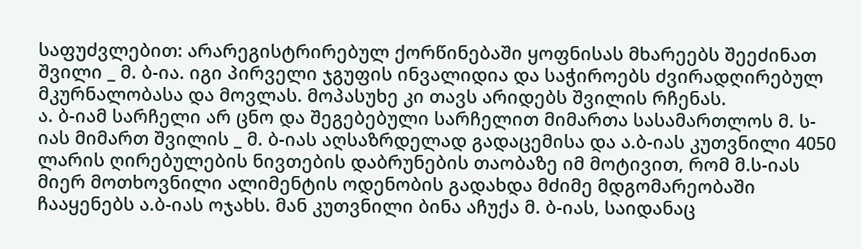საფუძვლებით: არარეგისტრირებულ ქორწინებაში ყოფნისას მხარეებს შეეძინათ შვილი _ მ. ბ-ია. იგი პირველი ჯგუფის ინვალიდია და საჭიროებს ძვირადღირებულ მკურნალობასა და მოვლას. მოპასუხე კი თავს არიდებს შვილის რჩენას.
ა. ბ-იამ სარჩელი არ ცნო და შეგებებული სარჩელით მიმართა სასამართლოს მ. ს-იას მიმართ შვილის _ მ. ბ-იას აღსაზრდელად გადაცემისა და ა.ბ-იას კუთვნილი 4050 ლარის ღირებულების ნივთების დაბრუნების თაობაზე იმ მოტივით, რომ მ.ს-იას მიერ მოთხოვნილი ალიმენტის ოდენობის გადახდა მძიმე მდგომარეობაში ჩააყენებს ა.ბ-იას ოჯახს. მან კუთვნილი ბინა აჩუქა მ. ბ-იას, საიდანაც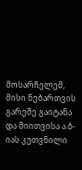მოსარჩელემ, მისი ნებართვის გარეშე გაიტანა და მიითვისა ა.ბ-იას კუთვნილი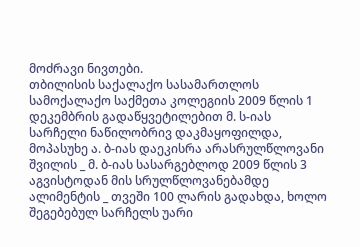მოძრავი ნივთები.
თბილისის საქალაქო სასამართლოს სამოქალაქო საქმეთა კოლეგიის 2009 წლის 1 დეკემბრის გადაწყვეტილებით მ. ს-იას სარჩელი ნაწილობრივ დაკმაყოფილდა, მოპასუხე ა. ბ-იას დაეკისრა არასრულწლოვანი შვილის _ მ. ბ-იას სასარგებლოდ 2009 წლის 3 აგვისტოდან მის სრულწლოვანებამდე ალიმენტის _ თვეში 100 ლარის გადახდა, ხოლო შეგებებულ სარჩელს უარი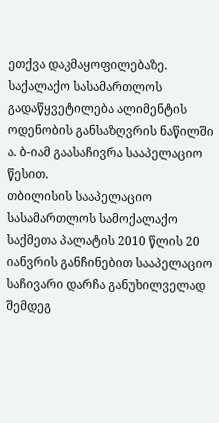ეთქვა დაკმაყოფილებაზე.
საქალაქო სასამართლოს გადაწყვეტილება ალიმენტის ოდენობის განსაზღვრის ნაწილში ა. ბ-იამ გაასაჩივრა სააპელაციო წესით.
თბილისის სააპელაციო სასამართლოს სამოქალაქო საქმეთა პალატის 2010 წლის 20 იანვრის განჩინებით სააპელაციო საჩივარი დარჩა განუხილველად შემდეგ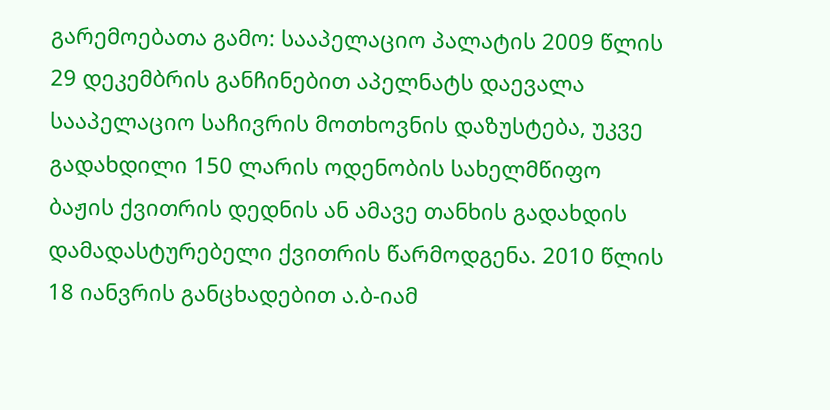გარემოებათა გამო: სააპელაციო პალატის 2009 წლის 29 დეკემბრის განჩინებით აპელნატს დაევალა სააპელაციო საჩივრის მოთხოვნის დაზუსტება, უკვე გადახდილი 150 ლარის ოდენობის სახელმწიფო ბაჟის ქვითრის დედნის ან ამავე თანხის გადახდის დამადასტურებელი ქვითრის წარმოდგენა. 2010 წლის 18 იანვრის განცხადებით ა.ბ-იამ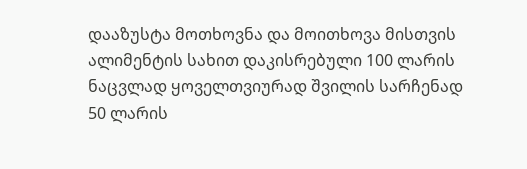დააზუსტა მოთხოვნა და მოითხოვა მისთვის ალიმენტის სახით დაკისრებული 100 ლარის ნაცვლად ყოველთვიურად შვილის სარჩენად 50 ლარის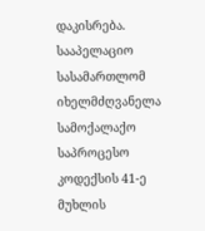დაკისრება. სააპელაციო სასამართლომ იხელმძღვანელა სამოქალაქო საპროცესო კოდექსის 41-ე მუხლის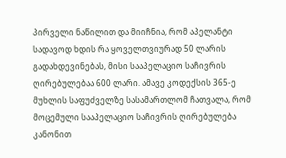პირველი ნაწილით და მიიჩნია, რომ აპელანტი სადავოდ ხდის რა ყოველთვიურად 50 ლარის გადახდევინებას, მისი სააპელაციო საჩივრის ღირებულებაა 600 ლარი. ამავე კოდექსის 365-ე მუხლის საფუძველზე სასამართლომ ჩათვალა, რომ მოცემული სააპელაციო საჩივრის ღირებულება კანონით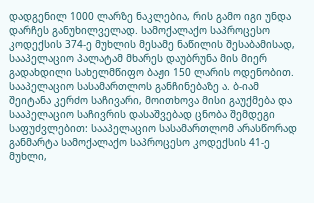დადგენილ 1000 ლარზე ნაკლებია, რის გამო იგი უნდა დარჩეს განუხილველად. სამოქალაქო საპროცესო კოდექსის 374-ე მუხლის მესამე ნაწილის შესაბამისად, სააპელაციო პალატამ მხარეს დაუბრუნა მის მიერ გადახდილი სახელმწიფო ბაჟი 150 ლარის ოდენობით.
სააპელაციო სასამართლოს განჩინებაზე ა. ბ-იამ შეიტანა კერძო საჩივარი, მოითხოვა მისი გაუქმება და სააპელაციო საჩივრის დასაშვებად ცნობა შემდეგი საფუძვლებით: სააპელაციო სასამართლომ არასწორად განმარტა სამოქალაქო საპროცესო კოდექსის 41-ე მუხლი,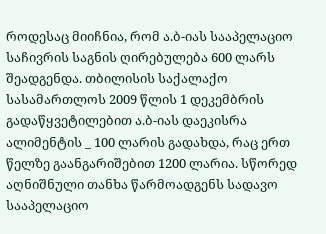როდესაც მიიჩნია, რომ ა.ბ-იას სააპელაციო საჩივრის საგნის ღირებულება 600 ლარს შეადგენდა. თბილისის საქალაქო სასამართლოს 2009 წლის 1 დეკემბრის გადაწყვეტილებით ა.ბ-იას დაეკისრა ალიმენტის _ 100 ლარის გადახდა, რაც ერთ წელზე გაანგარიშებით 1200 ლარია. სწორედ აღნიშნული თანხა წარმოადგენს სადავო სააპელაციო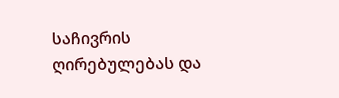საჩივრის ღირებულებას და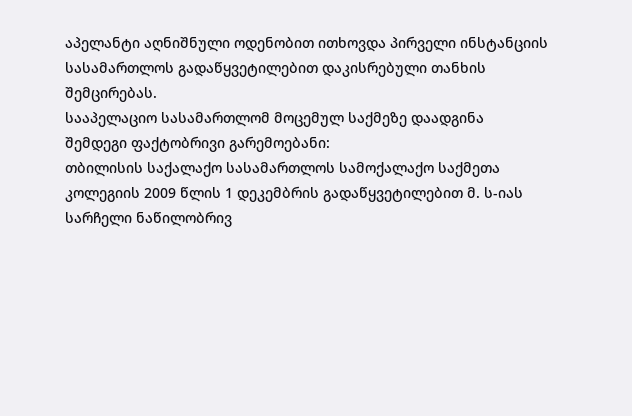აპელანტი აღნიშნული ოდენობით ითხოვდა პირველი ინსტანციის სასამართლოს გადაწყვეტილებით დაკისრებული თანხის შემცირებას.
სააპელაციო სასამართლომ მოცემულ საქმეზე დაადგინა შემდეგი ფაქტობრივი გარემოებანი:
თბილისის საქალაქო სასამართლოს სამოქალაქო საქმეთა კოლეგიის 2009 წლის 1 დეკემბრის გადაწყვეტილებით მ. ს-იას სარჩელი ნაწილობრივ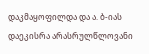დაკმაყოფილდა და ა. ბ-იას დაეკისრა არასრულწლოვანი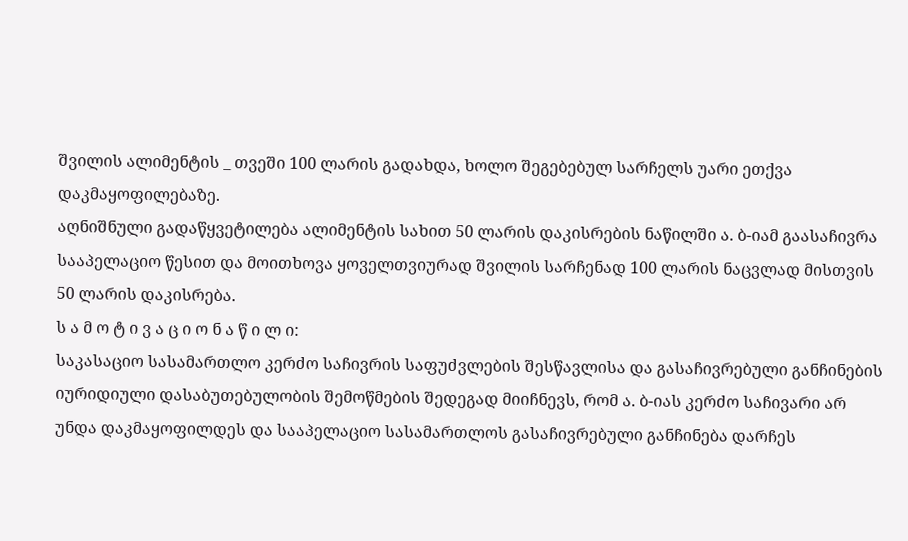შვილის ალიმენტის _ თვეში 100 ლარის გადახდა, ხოლო შეგებებულ სარჩელს უარი ეთქვა დაკმაყოფილებაზე.
აღნიშნული გადაწყვეტილება ალიმენტის სახით 50 ლარის დაკისრების ნაწილში ა. ბ-იამ გაასაჩივრა სააპელაციო წესით და მოითხოვა ყოველთვიურად შვილის სარჩენად 100 ლარის ნაცვლად მისთვის 50 ლარის დაკისრება.
ს ა მ ო ტ ი ვ ა ც ი ო ნ ა წ ი ლ ი:
საკასაციო სასამართლო კერძო საჩივრის საფუძვლების შესწავლისა და გასაჩივრებული განჩინების იურიდიული დასაბუთებულობის შემოწმების შედეგად მიიჩნევს, რომ ა. ბ-იას კერძო საჩივარი არ უნდა დაკმაყოფილდეს და სააპელაციო სასამართლოს გასაჩივრებული განჩინება დარჩეს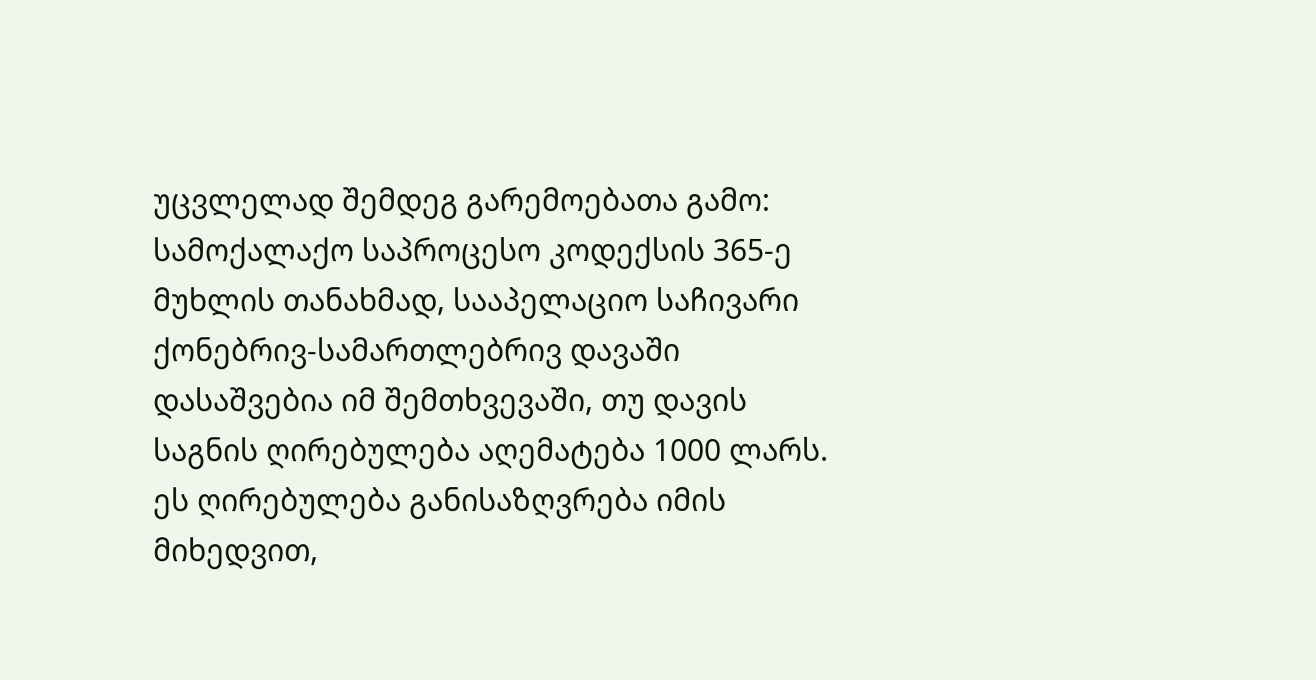უცვლელად შემდეგ გარემოებათა გამო:
სამოქალაქო საპროცესო კოდექსის 365-ე მუხლის თანახმად, სააპელაციო საჩივარი ქონებრივ-სამართლებრივ დავაში დასაშვებია იმ შემთხვევაში, თუ დავის საგნის ღირებულება აღემატება 1000 ლარს. ეს ღირებულება განისაზღვრება იმის მიხედვით,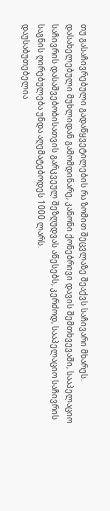თუ გასაჩივრებული გადაწყვეტილების რა ზომით შეცვლაზე შეაქვს საჩივარი მხარეს. დასახელებული მუხლიდან გამომდინარე, კანონი ქონებრივი დავის შემთხვევაში, სააპელაციო საჩივრის დასაშვებობისათვის გარკვეულ შეზღუდვას აწესებს, კერძოდ, სააპელაციო საჩივრის საგნის ღირებულება უნდა აღემატებოდეს 1000 ლარს.
დაუსაბუთებელია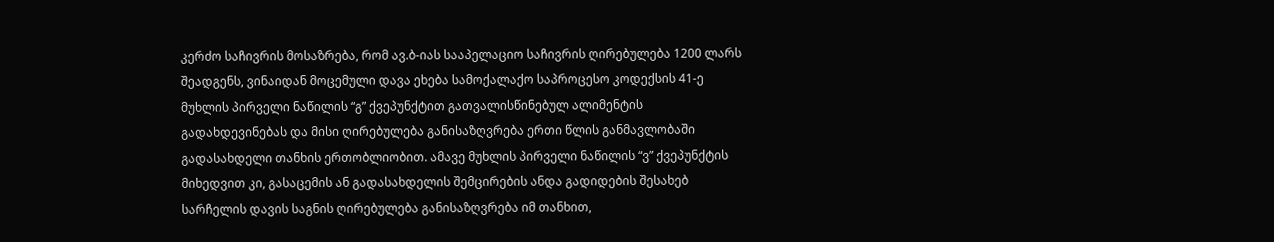კერძო საჩივრის მოსაზრება, რომ ავ.ბ-იას სააპელაციო საჩივრის ღირებულება 1200 ლარს შეადგენს, ვინაიდან მოცემული დავა ეხება სამოქალაქო საპროცესო კოდექსის 41-ე მუხლის პირველი ნაწილის “გ” ქვეპუნქტით გათვალისწინებულ ალიმენტის გადახდევინებას და მისი ღირებულება განისაზღვრება ერთი წლის განმავლობაში გადასახდელი თანხის ერთობლიობით. ამავე მუხლის პირველი ნაწილის “ვ” ქვეპუნქტის მიხედვით კი, გასაცემის ან გადასახდელის შემცირების ანდა გადიდების შესახებ სარჩელის დავის საგნის ღირებულება განისაზღვრება იმ თანხით,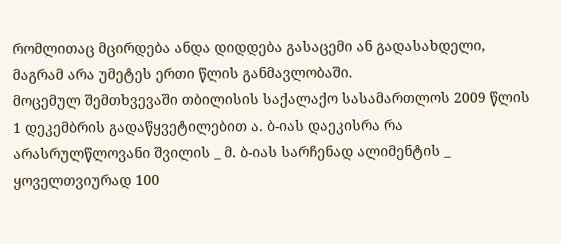რომლითაც მცირდება ანდა დიდდება გასაცემი ან გადასახდელი, მაგრამ არა უმეტეს ერთი წლის განმავლობაში.
მოცემულ შემთხვევაში თბილისის საქალაქო სასამართლოს 2009 წლის 1 დეკემბრის გადაწყვეტილებით ა. ბ-იას დაეკისრა რა არასრულწლოვანი შვილის _ მ. ბ-იას სარჩენად ალიმენტის _ ყოველთვიურად 100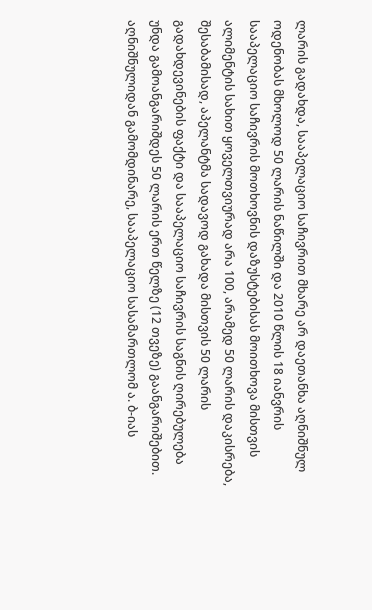ლარის გადახდა, სააპელაციო საჩივრით მხარე არ დაეთანხა აღნიშნულ ოდენობას მხოლოდ 50 ლარის ნაწილში და 2010 წლის 18 იანვრის სააპელაციო საჩივრის მოთხოვნის დაზუსტებისას მოითხოვა მისთვის ალიმენტის სახით ყოველთვიურად არა 100, არამედ 50 ლარის დაკისრება, შესაბამისად, აპელანტმა სადავოდ გახადა მისთვის 50 ლარის გადახდევინების ფაქტი და სააპელაციო საჩივრის საგნის ღირებულება უნდა გამოანგარიშდეს 50 ლარის ერთ წელზე (12 თვეზე) გაანგარიშებით.
აღნიშნულიდან გამომდინარე, სააპელაციო სასამართლომ ა. ბ-იას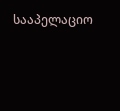სააპელაციო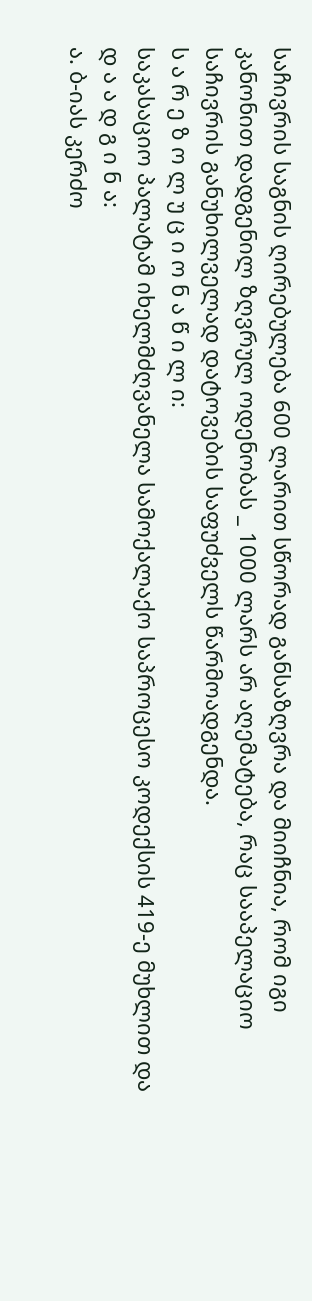საჩივრის საგნის ღირებულება 600 ლარით სწორად განსაზღვრა და მიიჩნია, რომ იგი კანონით დადგენილ ზღვრულ ოდენობას _ 1000 ლარს არ აღემატება, რაც სააპელაციო საჩივრის განუხილველად დატოვების საფუძველს წარმოადგენდა.
ს ა რ ე ზ ო ლ უ ც ი ო ნ ა წ ი ლ ი:
საკასაციო პალატამ იხელმძღვანელა სამოქალაქო საპროცესო კოდექსის 419-ე მუხლით და
დ ა ა დ გ ი ნ ა:
ა. ბ-იას კერძო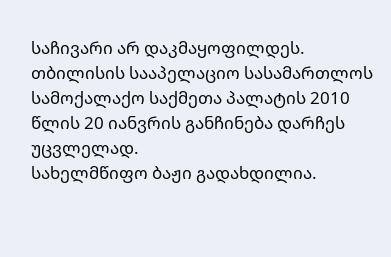საჩივარი არ დაკმაყოფილდეს.
თბილისის სააპელაციო სასამართლოს სამოქალაქო საქმეთა პალატის 2010 წლის 20 იანვრის განჩინება დარჩეს უცვლელად.
სახელმწიფო ბაჟი გადახდილია.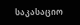საკასაციო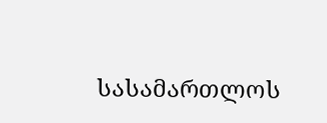სასამართლოს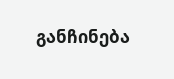განჩინება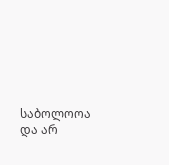საბოლოოა და არ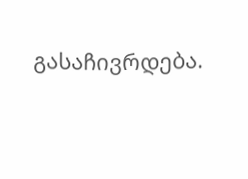გასაჩივრდება.